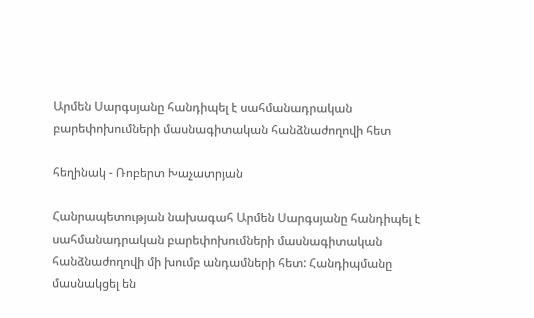Արմեն Սարգսյանը հանդիպել է սահմանադրական բարեփոխումների մասնագիտական հանձնաժողովի հետ

հեղինակ - Ռոբերտ Խաչատրյան

Հանրապետության նախագահ Արմեն Սարգսյանը հանդիպել է սահմանադրական բարեփոխումների մասնագիտական հանձնաժողովի մի խումբ անդամների հետ: Հանդիպմանը մասնակցել են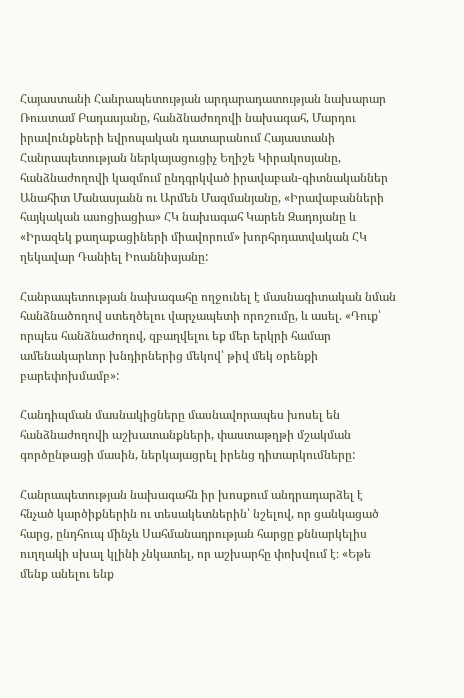Հայաստանի Հանրապետության արդարադատության նախարար Ռուստամ Բադասյանը, հանձնաժողովի նախագահ, Մարդու իրավունքների եվրոպական դատարանում Հայաստանի Հանրապետության ներկայացուցիչ Եղիշե Կիրակոսյանը, հանձնաժողովի կազմում ընդգրկված իրավաբան-գիտնականներ Անահիտ Մանասյանն ու Արմեն Մազմանյանը, «Իրավաբանների հայկական ասոցիացիա» ՀԿ նախագահ Կարեն Զադոյանը և «Իրազեկ քաղաքացիների միավորում» խորհրդատվական ՀԿ ղեկավար Դանիել Իոաննիսյանը:

Հանրապետության նախագահը ողջունել է մասնագիտական նման հանձնածողով ստեղծելու վարչապետի որոշումը, և ասել. «Դուք՝ որպես հանձնաժողով, զբաղվելու եք մեր երկրի համար ամենակարևոր խնդիրներից մեկով՝ թիվ մեկ օրենքի բարեփոխմամբ»:

Հանդիպման մասնակիցները մասնավորապես խոսել են հանձնաժողովի աշխատանքների, փաստաթղթի մշակման գործընթացի մասին, ներկայացրել իրենց դիտարկումները:

Հանրապետության նախագահն իր խոսքում անդրադարձել է հնչած կարծիքներին ու տեսակետներին՝ նշելով, որ ցանկացած հարց, ընդհուպ մինչև Սահմանադրության հարցը քննարկելիս ուղղակի սխալ կլինի չնկատել, որ աշխարհը փոխվում է։ «Եթե մենք անելու ենք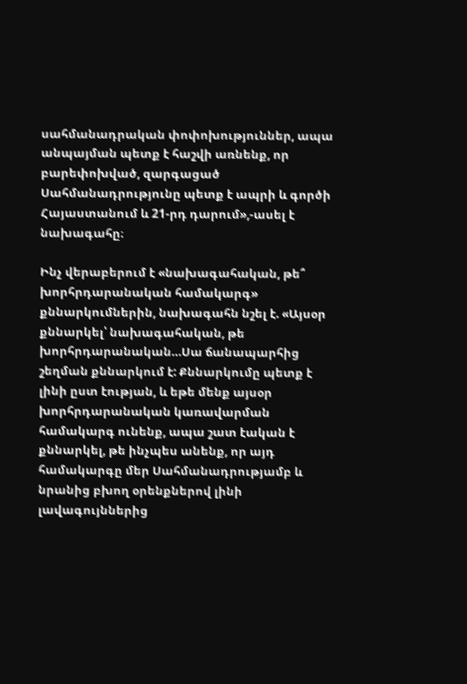սահմանադրական փոփոխություններ, ապա անպայման պետք է հաշվի առնենք, որ բարեփոխված, զարգացած Սահմանադրությունը պետք է ապրի և գործի Հայաստանում և 21-րդ դարում»,-ասել է նախագահը։

Ինչ վերաբերում է «նախագահական, թե՞ խորհրդարանական համակարգ» քննարկումներին, նախագահն նշել է. «Այսօր քննարկել՝ նախագահական, թե խորհրդարանական…Սա ճանապարհից շեղման քննարկում է: Քննարկումը պետք է լինի ըստ էության, և եթե մենք այսօր խորհրդարանական կառավարման համակարգ ունենք, ապա շատ էական է քննարկել, թե ինչպես անենք, որ այդ համակարգը մեր Սահմանադրությամբ և նրանից բխող օրենքներով լինի լավագույններից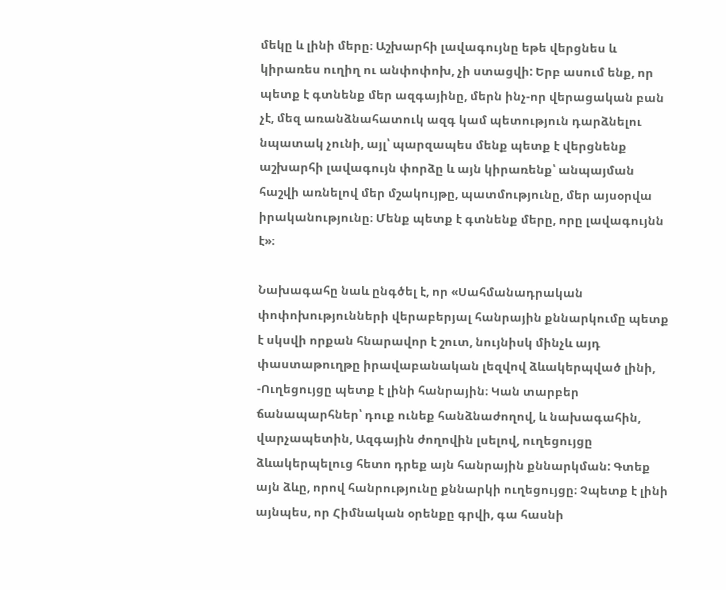մեկը և լինի մերը։ Աշխարհի լավագույնը եթե վերցնես և կիրառես ուղիղ ու անփոփոխ, չի ստացվի: Երբ ասում ենք, որ պետք է գտնենք մեր ազգայինը, մերն ինչ-որ վերացական բան չէ, մեզ առանձնահատուկ ազգ կամ պետություն դարձնելու նպատակ չունի, այլ՝ պարզապես մենք պետք է վերցնենք աշխարհի լավագույն փորձը և այն կիրառենք՝ անպայման հաշվի առնելով մեր մշակույթը, պատմությունը, մեր այսօրվա իրականությունը։ Մենք պետք է գտնենք մերը, որը լավագույնն է»։

Նախագահը նաև ընգծել է, որ «Սահմանադրական փոփոխությունների վերաբերյալ հանրային քննարկումը պետք է սկսվի որքան հնարավոր է շուտ, նույնիսկ մինչև այդ փաստաթուղթը իրավաբանական լեզվով ձևակերպված լինի, -Ուղեցույցը պետք է լինի հանրային։ Կան տարբեր ճանապարհներ՝ դուք ունեք հանձնաժողով, և նախագահին, վարչապետին, Ազգային ժողովին լսելով, ուղեցույցը ձևակերպելուց հետո դրեք այն հանրային քննարկման: Գտեք այն ձևը, որով հանրությունը քննարկի ուղեցույցը։ Չպետք է լինի այնպես, որ Հիմնական օրենքը գրվի, գա հասնի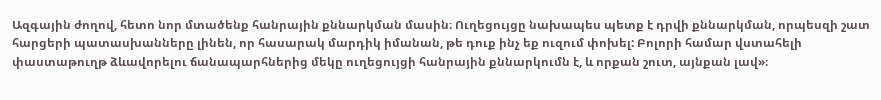Ազգային ժողով, հետո նոր մտածենք հանրային քննարկման մասին։ Ուղեցույցը նախապես պետք է դրվի քննարկման, որպեսզի շատ հարցերի պատասխանները լինեն, որ հասարակ մարդիկ իմանան, թե դուք ինչ եք ուզում փոխել: Բոլորի համար վստահելի փաստաթուղթ ձևավորելու ճանապարհներից մեկը ուղեցույցի հանրային քննարկումն է, և որքան շուտ, այնքան լավ»։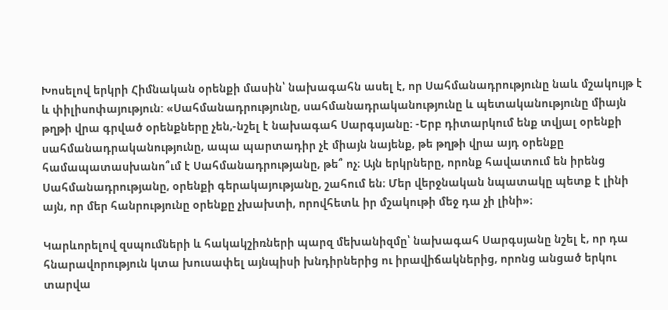Խոսելով երկրի Հիմնական օրենքի մասին՝ նախագահն ասել է, որ Սահմանադրությունը նաև մշակույթ է և փիլիսոփայություն: «Սահմանադրությունը, սահմանադրականությունը և պետականությունը միայն թղթի վրա գրված օրենքները չեն,-նշել է նախագահ Սարգսյանը։ -Երբ դիտարկում ենք տվյալ օրենքի սահմանադրականությունը, ապա պարտադիր չէ միայն նայենք, թե թղթի վրա այդ օրենքը համապատասխանո՞ւմ է Սահմանադրությանը, թե՞ ոչ։ Այն երկրները, որոնք հավատում են իրենց Սահմանադրությանը, օրենքի գերակայությանը, շահում են։ Մեր վերջնական նպատակը պետք է լինի այն, որ մեր հանրությունը օրենքը չխախտի, որովհետև իր մշակութի մեջ դա չի լինի»։

Կարևորելով զսպումների և հակակշիռների պարզ մեխանիզմը՝ նախագահ Սարգսյանը նշել է, որ դա հնարավորություն կտա խուսափել այնպիսի խնդիրներից ու իրավիճակներից, որոնց անցած երկու տարվա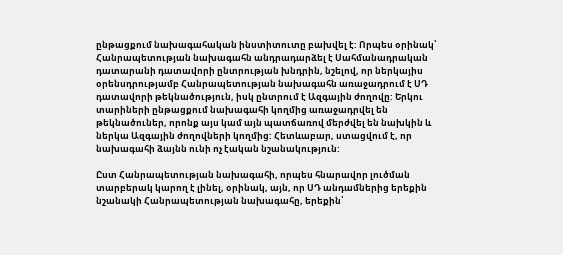ընթացքում նախագահական ինստիտուտը բախվել է: Որպես օրինակ՝ Հանրապետության նախագահն անդրադարձել է Սահմանադրական դատարանի դատավորի ընտրության խնդրին, նշելով, որ ներկայիս օրենսդրությամբ Հանրապետության նախագահն առաջադրում է ՍԴ դատավորի թեկնածություն, իսկ ընտրում է Ազգային ժողովը: Երկու տարիների ընթացքում նախագահի կողմից առաջադրվել են թեկնածուներ, որոնք այս կամ այն պատճառով մերժվել են նախկին և ներկա Ազգային ժողովների կողմից: Հետևաբար, ստացվում է, որ նախագահի ձայնն ունի ոչ էական նշանակություն:

Ըստ Հանրապետության նախագահի, որպես հնարավոր լուծման տարբերակ կարող է լինել, օրինակ, այն, որ ՍԴ անդամներից երեքին նշանակի Հանրապետության նախագահը, երեքին՝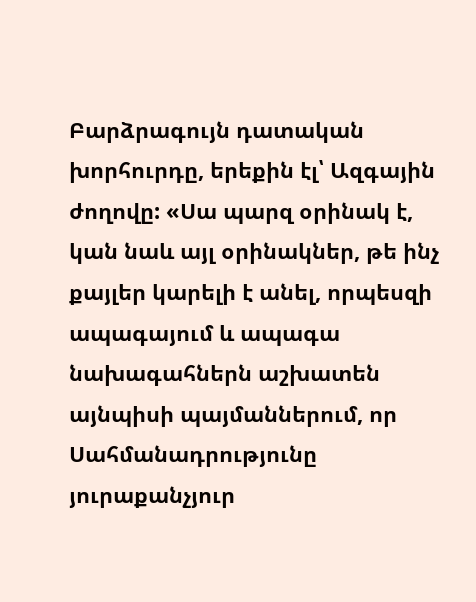Բարձրագույն դատական խորհուրդը, երեքին էլ՝ Ազգային ժողովը: «Սա պարզ օրինակ է, կան նաև այլ օրինակներ, թե ինչ քայլեր կարելի է անել, որպեսզի ապագայում և ապագա նախագահներն աշխատեն այնպիսի պայմաններում, որ Սահմանադրությունը յուրաքանչյուր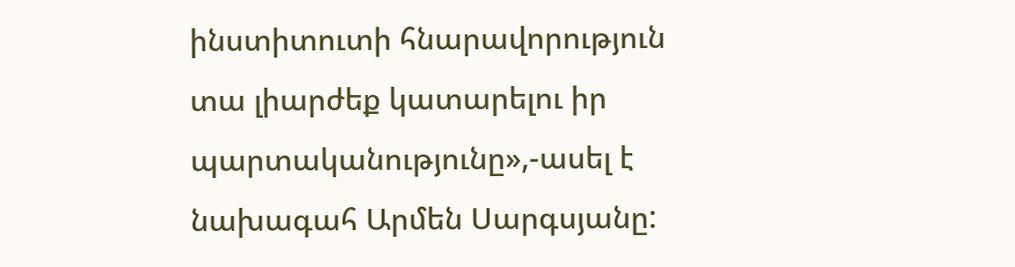ինստիտուտի հնարավորություն տա լիարժեք կատարելու իր պարտականությունը»,-ասել է նախագահ Արմեն Սարգսյանը: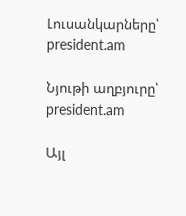Լուսանկարները՝ president.am

Նյութի աղբյուրը՝ president.am

Այլ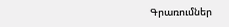Գրառումներ